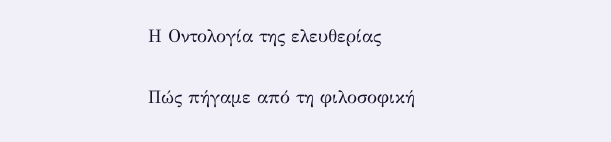Η Οντολογία της ελευθερίας

Πώς πήγαμε από τη φιλοσοφική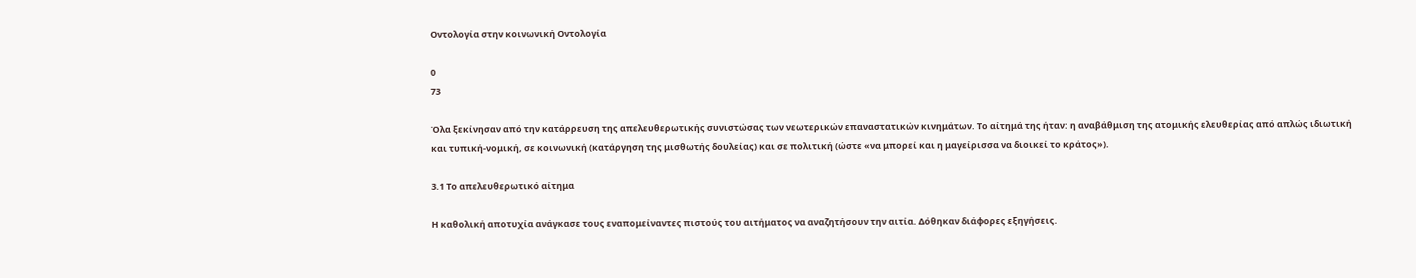Οντολογία στην κοινωνική Οντολογία

0
73

Όλα ξεκίνησαν από την κατάρρευση της απελευθερωτικής συνιστώσας των νεωτερικών επαναστατικών κινημάτων. Το αίτημά της ήταν: η αναβάθμιση της ατομικής ελευθερίας από απλώς ιδιωτική και τυπική-νομική, σε κοινωνική (κατάργηση της μισθωτής δουλείας) και σε πολιτική (ώστε «να μπορεί και η μαγείρισσα να διοικεί το κράτος»).

3.1 Το απελευθερωτικό αίτημα

Η καθολική αποτυχία ανάγκασε τους εναπομείναντες πιστούς του αιτήματος να αναζητήσουν την αιτία. Δόθηκαν διάφορες εξηγήσεις.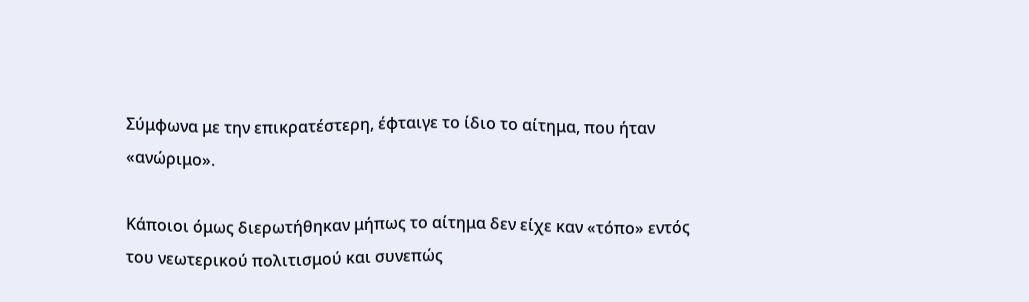Σύμφωνα με την επικρατέστερη, έφταιγε το ίδιο το αίτημα, που ήταν «ανώριμο».

Κάποιοι όμως διερωτήθηκαν μήπως το αίτημα δεν είχε καν «τόπο» εντός του νεωτερικού πολιτισμού και συνεπώς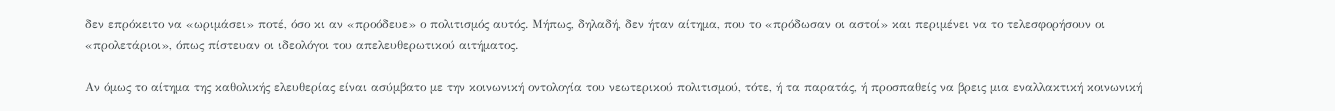δεν επρόκειτο να «ωριμάσει» ποτέ, όσο κι αν «προόδευε» ο πολιτισμός αυτός. Μήπως, δηλαδή, δεν ήταν αίτημα, που το «πρόδωσαν οι αστοί» και περιμένει να το τελεσφορήσουν οι «προλετάριοι», όπως πίστευαν οι ιδεολόγοι του απελευθερωτικού αιτήματος.

Αν όμως το αίτημα της καθολικής ελευθερίας είναι ασύμβατο με την κοινωνική οντολογία του νεωτερικού πολιτισμού, τότε, ή τα παρατάς, ή προσπαθείς να βρεις μια εναλλακτική κοινωνική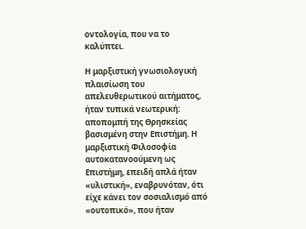οντολογία, που να το καλύπτει.

Η μαρξιστική γνωσιολογική πλαισίωση του απελευθερωτικού αιτήματος, ήταν τυπικά νεωτερική: αποπομπή της Θρησκείας βασισμένη στην Επιστήμη. Η μαρξιστική Φιλοσοφία αυτοκατανοούμενη ως Επιστήμη, επειδή απλά ήταν «υλιστική», εναβρυνόταν, ότι είχε κάνει τον σοσιαλισμό από «ουτοπικό», που ήταν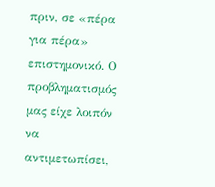πριν, σε «πέρα για πέρα» επιστημονικό. Ο προβληματισμός μας είχε λοιπόν να αντιμετωπίσει,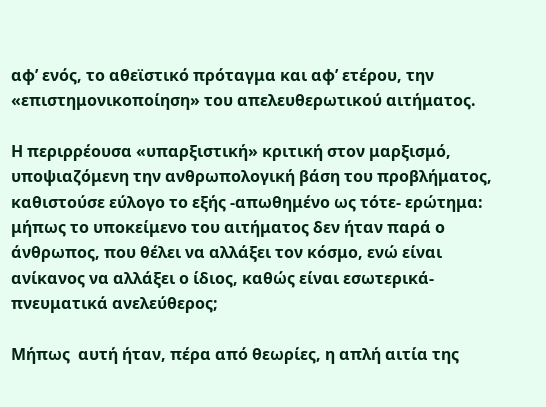αφ’ ενός, το αθεϊστικό πρόταγμα και αφ’ ετέρου, την «επιστημονικοποίηση» του απελευθερωτικού αιτήματος.

Η περιρρέουσα «υπαρξιστική» κριτική στον μαρξισμό, υποψιαζόμενη την ανθρωπολογική βάση του προβλήματος, καθιστούσε εύλογο το εξής -απωθημένο ως τότε- ερώτημα: μήπως το υποκείμενο του αιτήματος δεν ήταν παρά ο άνθρωπος, που θέλει να αλλάξει τον κόσμο, ενώ είναι ανίκανος να αλλάξει ο ίδιος, καθώς είναι εσωτερικά-πνευματικά ανελεύθερος;

Μήπως  αυτή ήταν, πέρα από θεωρίες, η απλή αιτία της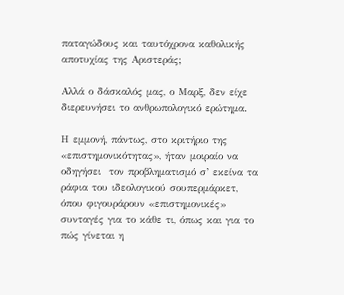παταγώδους και ταυτόχρονα καθολικής αποτυχίας της Αριστεράς;

Αλλά ο δάσκαλός μας, ο Μαρξ, δεν είχε διερευνήσει το ανθρωπολογικό ερώτημα.

Η εμμονή, πάντως, στο κριτήριο της «επιστημονικότητας», ήταν μοιραίο να οδηγήσει  τον προβληματισμό σ’ εκείνα τα ράφια του ιδεολογικού σουπερμάρκετ, όπου φιγουράρουν «επιστημονικές» συνταγές για το κάθε τι, όπως και για το πώς γίνεται η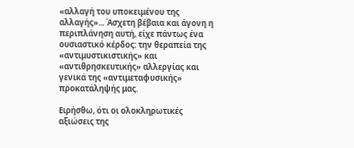«αλλαγή του υποκειμένου της αλλαγής»... Άσχετη βέβαια και άγονη η περιπλάνηση αυτή, είχε πάντως ένα ουσιαστικό κέρδος: την θεραπεία της «αντιμυστικιστικής» και «αντιθρησκευτικής» αλλεργίας και γενικά της «αντιμεταφυσικής» προκατάληψής μας.

Ειρήσθω, ότι οι ολοκληρωτικές αξιώσεις της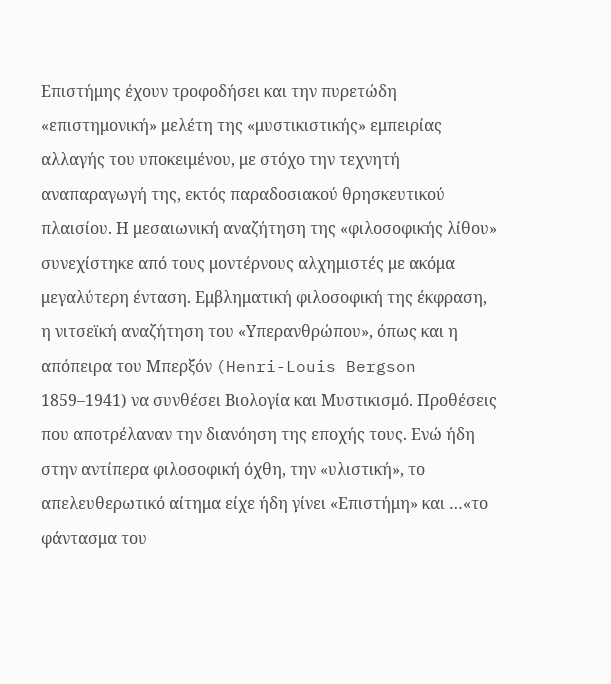Επιστήμης έχουν τροφοδήσει και την πυρετώδη «επιστημονική» μελέτη της «μυστικιστικής» εμπειρίας αλλαγής του υποκειμένου, με στόχο την τεχνητή αναπαραγωγή της, εκτός παραδοσιακού θρησκευτικού πλαισίου. Η μεσαιωνική αναζήτηση της «φιλοσοφικής λίθου» συνεχίστηκε από τους μοντέρνους αλχημιστές με ακόμα μεγαλύτερη ένταση. Εμβληματική φιλοσοφική της έκφραση, η νιτσεϊκή αναζήτηση του «Υπερανθρώπου», όπως και η απόπειρα του Μπερξόν (Henri-Louis Bergson 1859–1941) να συνθέσει Βιολογία και Μυστικισμό. Προθέσεις που αποτρέλαναν την διανόηση της εποχής τους. Ενώ ήδη στην αντίπερα φιλοσοφική όχθη, την «υλιστική», το απελευθερωτικό αίτημα είχε ήδη γίνει «Επιστήμη» και …«το φάντασμα του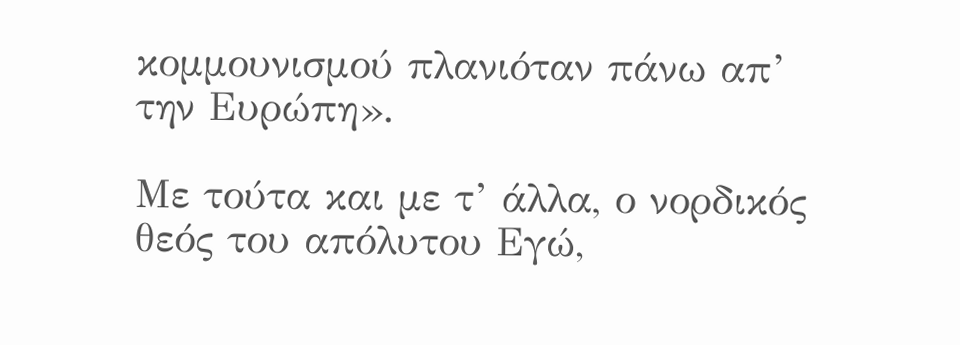κομμουνισμού πλανιόταν πάνω απ’ την Ευρώπη».

Με τούτα και με τ’ άλλα, ο νορδικός θεός του απόλυτου Εγώ,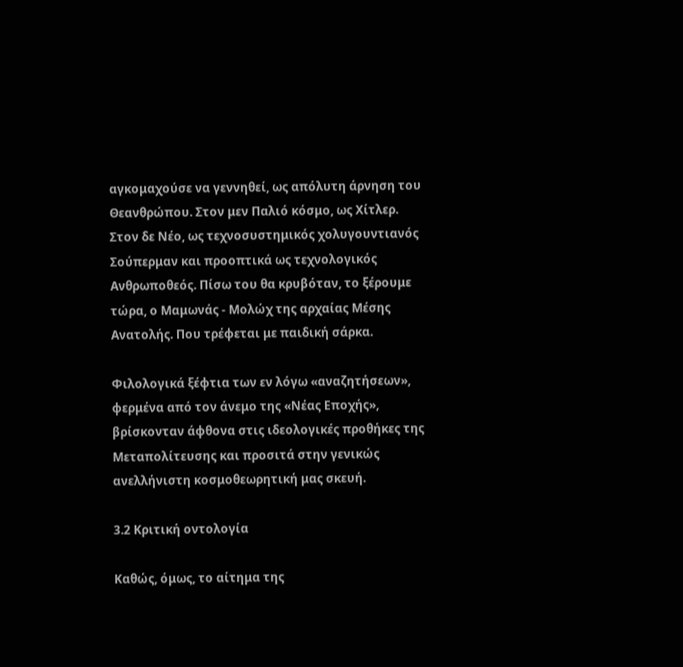αγκομαχούσε να γεννηθεί, ως απόλυτη άρνηση του Θεανθρώπου. Στον μεν Παλιό κόσμο, ως Χίτλερ. Στον δε Νέο, ως τεχνοσυστημικός χολυγουντιανός Σούπερμαν και προοπτικά ως τεχνολογικός Ανθρωποθεός. Πίσω του θα κρυβόταν, το ξέρουμε τώρα, ο Μαμωνάς - Μολώχ της αρχαίας Μέσης Ανατολής. Που τρέφεται με παιδική σάρκα.

Φιλολογικά ξέφτια των εν λόγω «αναζητήσεων», φερμένα από τον άνεμο της «Νέας Εποχής», βρίσκονταν άφθονα στις ιδεολογικές προθήκες της Μεταπολίτευσης και προσιτά στην γενικώς ανελλήνιστη κοσμοθεωρητική μας σκευή.

3.2 Κριτική οντολογία

Καθώς, όμως, το αίτημα της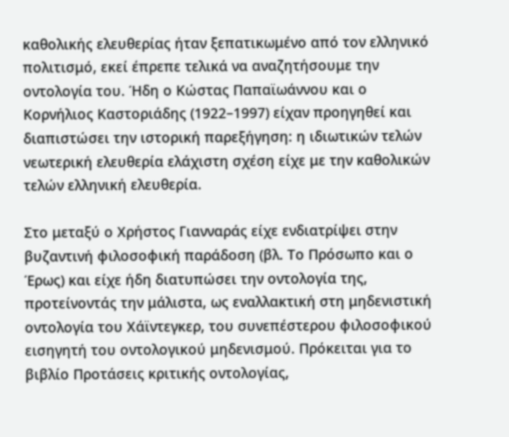καθολικής ελευθερίας ήταν ξεπατικωμένο από τον ελληνικό πολιτισμό, εκεί έπρεπε τελικά να αναζητήσουμε την οντολογία του. Ήδη ο Κώστας Παπαϊωάννου και ο Κορνήλιος Καστοριάδης (1922–1997) είχαν προηγηθεί και διαπιστώσει την ιστορική παρεξήγηση: η ιδιωτικών τελών νεωτερική ελευθερία ελάχιστη σχέση είχε με την καθολικών τελών ελληνική ελευθερία.

Στο μεταξύ ο Χρήστος Γιανναράς είχε ενδιατρίψει στην βυζαντινή φιλοσοφική παράδοση (βλ. Το Πρόσωπο και ο Έρως) και είχε ήδη διατυπώσει την οντολογία της, προτείνοντάς την μάλιστα, ως εναλλακτική στη μηδενιστική οντολογία του Χάϊντεγκερ, του συνεπέστερου φιλοσοφικού εισηγητή του οντολογικού μηδενισμού. Πρόκειται για το βιβλίο Προτάσεις κριτικής οντολογίας,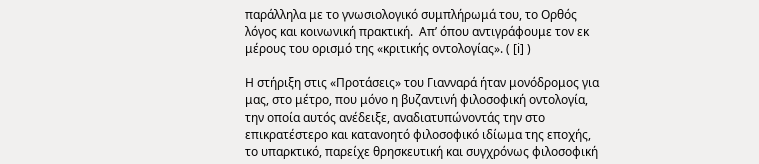παράλληλα με το γνωσιολογικό συμπλήρωμά του, το Ορθός λόγος και κοινωνική πρακτική.  Απ’ όπου αντιγράφουμε τον εκ μέρους του ορισμό της «κριτικής οντολογίας». ( [i] )

Η στήριξη στις «Προτάσεις» του Γιανναρά ήταν μονόδρομος για μας, στο μέτρο, που μόνο η βυζαντινή φιλοσοφική οντολογία, την οποία αυτός ανέδειξε, αναδιατυπώνοντάς την στο επικρατέστερο και κατανοητό φιλοσοφικό ιδίωμα της εποχής, το υπαρκτικό, παρείχε θρησκευτική και συγχρόνως φιλοσοφική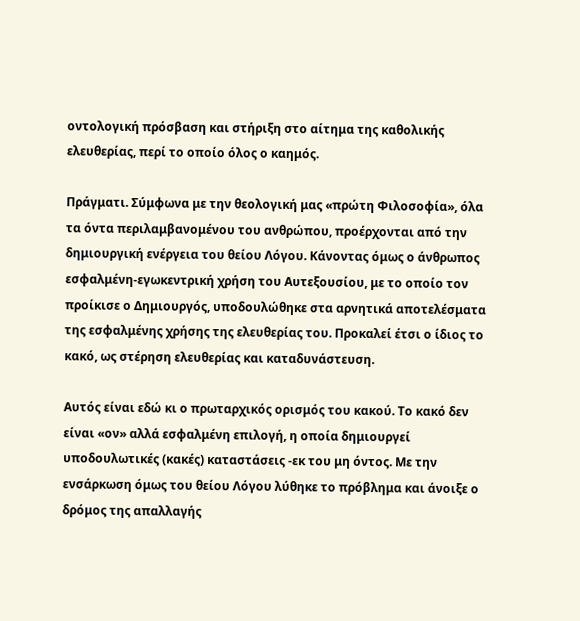οντολογική πρόσβαση και στήριξη στο αίτημα της καθολικής ελευθερίας, περί το οποίο όλος ο καημός.

Πράγματι. Σύμφωνα με την θεολογική μας «πρώτη Φιλοσοφία», όλα τα όντα περιλαμβανομένου του ανθρώπου, προέρχονται από την δημιουργική ενέργεια του θείου Λόγου. Κάνοντας όμως ο άνθρωπος εσφαλμένη-εγωκεντρική χρήση του Αυτεξουσίου, με το οποίο τον προίκισε ο Δημιουργός, υποδουλώθηκε στα αρνητικά αποτελέσματα της εσφαλμένης χρήσης της ελευθερίας του. Προκαλεί έτσι ο ίδιος το κακό, ως στέρηση ελευθερίας και καταδυνάστευση.

Αυτός είναι εδώ κι ο πρωταρχικός ορισμός του κακού. Το κακό δεν είναι «ον» αλλά εσφαλμένη επιλογή, η οποία δημιουργεί υποδουλωτικές (κακές) καταστάσεις -εκ του μη όντος. Με την ενσάρκωση όμως του θείου Λόγου λύθηκε το πρόβλημα και άνοιξε ο δρόμος της απαλλαγής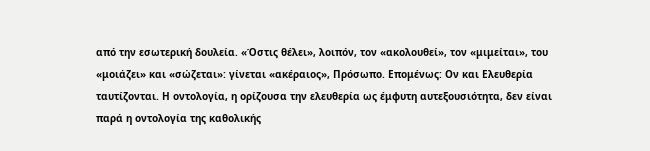από την εσωτερική δουλεία. «Όστις θέλει», λοιπόν, τον «ακολουθεί», τον «μιμείται», του «μοιάζει» και «σώζεται»: γίνεται «ακέραιος», Πρόσωπο. Επομένως: Ον και Ελευθερία ταυτίζονται. Η οντολογία, η ορίζουσα την ελευθερία ως έμφυτη αυτεξουσιότητα, δεν είναι παρά η οντολογία της καθολικής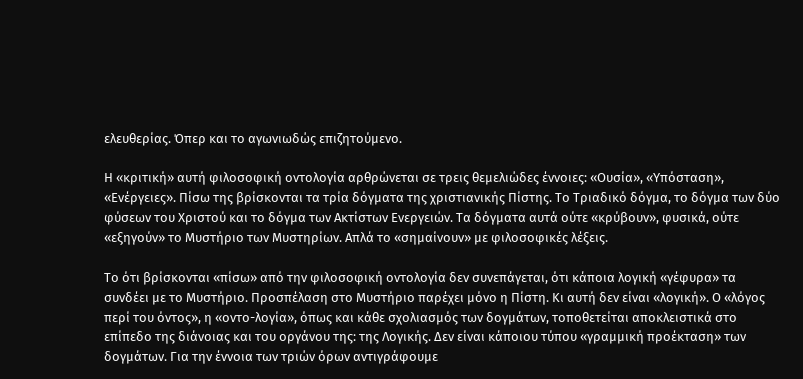ελευθερίας. Όπερ και το αγωνιωδώς επιζητούμενο.

Η «κριτική» αυτή φιλοσοφική οντολογία αρθρώνεται σε τρεις θεμελιώδες έννοιες: «Ουσία», «Υπόσταση», «Ενέργειες». Πίσω της βρίσκονται τα τρία δόγματα της χριστιανικής Πίστης. Το Τριαδικό δόγμα, το δόγμα των δύο φύσεων του Χριστού και το δόγμα των Ακτίστων Ενεργειών. Τα δόγματα αυτά ούτε «κρύβουν», φυσικά, ούτε «εξηγούν» το Μυστήριο των Μυστηρίων. Απλά το «σημαίνουν» με φιλοσοφικές λέξεις.

Το ότι βρίσκονται «πίσω» από την φιλοσοφική οντολογία δεν συνεπάγεται, ότι κάποια λογική «γέφυρα» τα συνδέει με το Μυστήριο. Προσπέλαση στο Μυστήριο παρέχει μόνο η Πίστη. Κι αυτή δεν είναι «λογική». Ο «λόγος περί του όντος», η «οντο-λογία», όπως και κάθε σχολιασμός των δογμάτων, τοποθετείται αποκλειστικά στο επίπεδο της διάνοιας και του οργάνου της: της Λογικής. Δεν είναι κάποιου τύπου «γραμμική προέκταση» των δογμάτων. Για την έννοια των τριών όρων αντιγράφουμε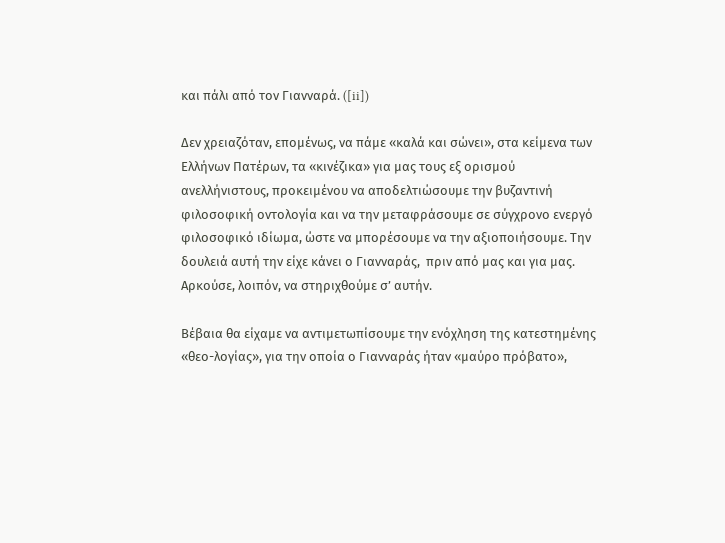και πάλι από τον Γιανναρά. ([ii])

Δεν χρειαζόταν, επομένως, να πάμε «καλά και σώνει», στα κείμενα των Ελλήνων Πατέρων, τα «κινέζικα» για μας τους εξ ορισμού ανελλήνιστους, προκειμένου να αποδελτιώσουμε την βυζαντινή φιλοσοφική οντολογία και να την μεταφράσουμε σε σύγχρονο ενεργό φιλοσοφικό ιδίωμα, ώστε να μπορέσουμε να την αξιοποιήσουμε. Την δουλειά αυτή την είχε κάνει ο Γιανναράς,  πριν από μας και για μας. Αρκούσε, λοιπόν, να στηριχθούμε σ’ αυτήν.

Βέβαια θα είχαμε να αντιμετωπίσουμε την ενόχληση της κατεστημένης «θεο-λογίας», για την οποία ο Γιανναράς ήταν «μαύρο πρόβατο»,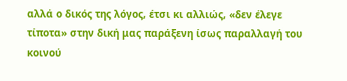αλλά ο δικός της λόγος, έτσι κι αλλιώς, «δεν έλεγε τίποτα» στην δική μας παράξενη ίσως παραλλαγή του κοινού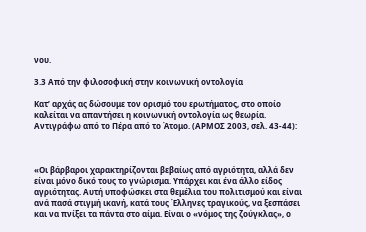νου.

3.3 Από την φιλοσοφική στην κοινωνική οντολογία

Κατ’ αρχάς ας δώσουμε τον ορισμό του ερωτήματος, στο οποίο καλείται να απαντήσει η κοινωνική οντολογία ως θεωρία. Αντιγράφω από το Πέρα από το Άτομο. (ΑΡΜΟΣ 2003, σελ. 43-44):



«Οι βάρβαροι χαρακτηρίζονται βεβαίως από αγριότητα, αλλά δεν είναι μόνο δικό τους το γνώρισμα. Υπάρχει και ένα άλλο είδος αγριότητας. Αυτή υποφώσκει στα θεμέλια του πολιτισμού και είναι ανά πασά στιγμή ικανή, κατά τους Έλληνες τραγικούς, να ξεσπάσει και να πνίξει τα πάντα στο αίμα. Είναι ο «νόμος της ζούγκλας», ο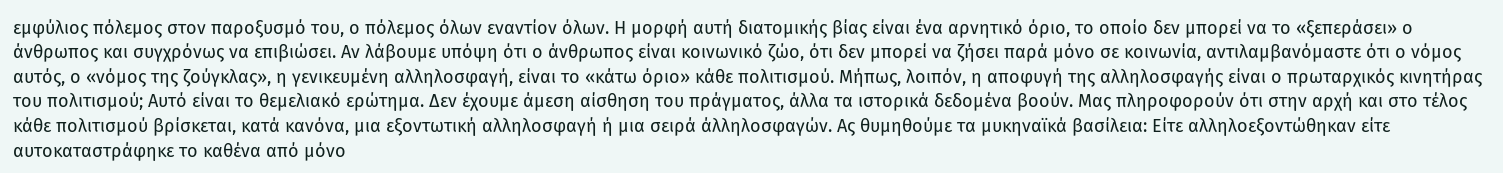εμφύλιος πόλεμος στον παροξυσμό του, ο πόλεμος όλων εναντίον όλων. Η μορφή αυτή διατομικής βίας είναι ένα αρνητικό όριο, το οποίο δεν μπορεί να το «ξεπεράσει» ο άνθρωπος και συγχρόνως να επιβιώσει. Αν λάβουμε υπόψη ότι ο άνθρωπος είναι κοινωνικό ζώο, ότι δεν μπορεί να ζήσει παρά μόνο σε κοινωνία, αντιλαμβανόμαστε ότι ο νόμος αυτός, ο «νόμος της ζούγκλας», η γενικευμένη αλληλοσφαγή, είναι το «κάτω όριο» κάθε πολιτισμού. Μήπως, λοιπόν, η αποφυγή της αλληλοσφαγής είναι ο πρωταρχικός κινητήρας του πολιτισμού; Αυτό είναι το θεμελιακό ερώτημα. Δεν έχουμε άμεση αίσθηση του πράγματος, άλλα τα ιστορικά δεδομένα βοούν. Μας πληροφορούν ότι στην αρχή και στο τέλος κάθε πολιτισμού βρίσκεται, κατά κανόνα, μια εξοντωτική αλληλοσφαγή ή μια σειρά άλληλοσφαγών. Ας θυμηθούμε τα μυκηναϊκά βασίλεια: Είτε αλληλοεξοντώθηκαν είτε αυτοκαταστράφηκε το καθένα από μόνο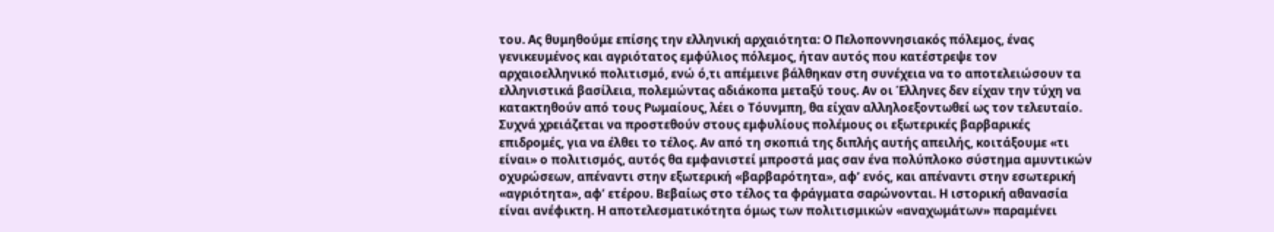του. Ας θυμηθούμε επίσης την ελληνική αρχαιότητα: Ο Πελοποννησιακός πόλεμος, ένας γενικευμένος και αγριότατος εμφύλιος πόλεμος, ήταν αυτός που κατέστρεψε τον αρχαιοελληνικό πολιτισμό, ενώ ό,τι απέμεινε βάλθηκαν στη συνέχεια να το αποτελειώσουν τα ελληνιστικά βασίλεια, πολεμώντας αδιάκοπα μεταξύ τους. Αν οι Έλληνες δεν είχαν την τύχη να κατακτηθούν από τους Ρωμαίους, λέει ο Τόυνμπη, θα είχαν αλληλοεξοντωθεί ως τον τελευταίο. Συχνά χρειάζεται να προστεθούν στους εμφυλίους πολέμους οι εξωτερικές βαρβαρικές επιδρομές, για να έλθει το τέλος. Αν από τη σκοπιά της διπλής αυτής απειλής, κοιτάξουμε «τι είναι» ο πολιτισμός, αυτός θα εμφανιστεί μπροστά μας σαν ένα πολύπλοκο σύστημα αμυντικών οχυρώσεων, απέναντι στην εξωτερική «βαρβαρότητα», αφ’ ενός, και απέναντι στην εσωτερική «αγριότητα», αφ’ ετέρου. Βεβαίως στο τέλος τα φράγματα σαρώνονται. Η ιστορική αθανασία είναι ανέφικτη. Η αποτελεσματικότητα όμως των πολιτισμικών «αναχωμάτων» παραμένει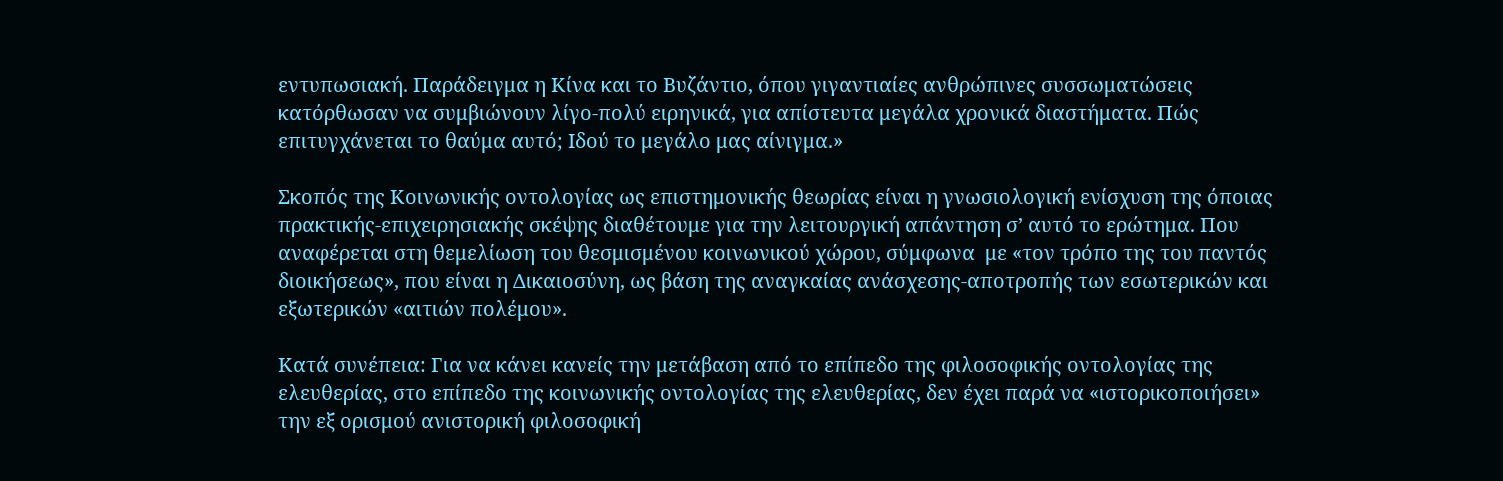εντυπωσιακή. Παράδειγμα η Κίνα και το Βυζάντιο, όπου γιγαντιαίες ανθρώπινες συσσωματώσεις κατόρθωσαν να συμβιώνουν λίγο-πολύ ειρηνικά, για απίστευτα μεγάλα χρονικά διαστήματα. Πώς επιτυγχάνεται το θαύμα αυτό; Ιδού το μεγάλο μας αίνιγμα.»

Σκοπός της Κοινωνικής οντολογίας ως επιστημονικής θεωρίας είναι η γνωσιολογική ενίσχυση της όποιας πρακτικής-επιχειρησιακής σκέψης διαθέτουμε για την λειτουργική απάντηση σ’ αυτό το ερώτημα. Που αναφέρεται στη θεμελίωση του θεσμισμένου κοινωνικού χώρου, σύμφωνα  με «τον τρόπο της του παντός διοικήσεως», που είναι η Δικαιοσύνη, ως βάση της αναγκαίας ανάσχεσης-αποτροπής των εσωτερικών και εξωτερικών «αιτιών πολέμου».

Κατά συνέπεια: Για να κάνει κανείς την μετάβαση από το επίπεδο της φιλοσοφικής οντολογίας της ελευθερίας, στο επίπεδο της κοινωνικής οντολογίας της ελευθερίας, δεν έχει παρά να «ιστορικοποιήσει» την εξ ορισμού ανιστορική φιλοσοφική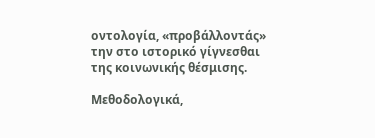οντολογία, «προβάλλοντάς» την στο ιστορικό γίγνεσθαι της κοινωνικής θέσμισης.

Μεθοδολογικά,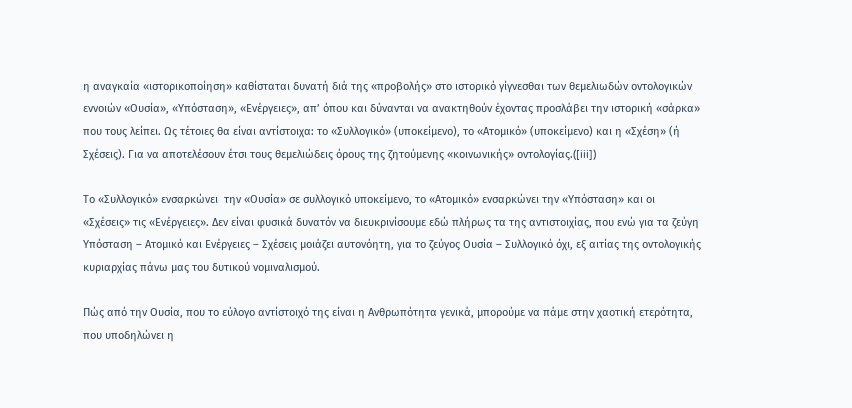η αναγκαία «ιστορικοποίηση» καθίσταται δυνατή διά της «προβολής» στο ιστορικό γίγνεσθαι των θεμελιωδών οντολογικών εννοιών «Ουσία», «Υπόσταση», «Ενέργειες», απ’ όπου και δύνανται να ανακτηθούν έχοντας προσλάβει την ιστορική «σάρκα» που τους λείπει. Ως τέτοιες θα είναι αντίστοιχα: το «Συλλογικό» (υποκείμενο), το «Ατομικό» (υποκείμενο) και η «Σχέση» (ή Σχέσεις). Για να αποτελέσουν έτσι τους θεμελιώδεις όρους της ζητούμενης «κοινωνικής» οντολογίας.([iii])

Το «Συλλογικό» ενσαρκώνει  την «Ουσία» σε συλλογικό υποκείμενο, το «Ατομικό» ενσαρκώνει την «Υπόσταση» και οι «Σχέσεις» τις «Ενέργειες». Δεν είναι φυσικά δυνατόν να διευκρινίσουμε εδώ πλήρως τα της αντιστοιχίας, που ενώ για τα ζεύγη Υπόσταση – Ατομικό και Ενέργειες – Σχέσεις μοιάζει αυτονόητη, για το ζεύγος Ουσία – Συλλογικό όχι, εξ αιτίας της οντολογικής κυριαρχίας πάνω μας του δυτικού νομιναλισμού.

Πώς από την Ουσία, που το εύλογο αντίστοιχό της είναι η Ανθρωπότητα γενικά, μπορούμε να πάμε στην χαοτική ετερότητα, που υποδηλώνει η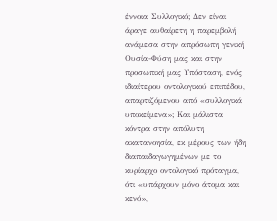έννοια Συλλογικό; Δεν είναι άραγε αυθαίρετη η παρεμβολή ανάμεσα στην απρόσωπη γενική Ουσία-Φύση μας και στην προσωπική μας Υπόσταση, ενός ιδιαίτερου οντολογικού επιπέδου, απαρτιζόμενου από «συλλογικά υποκείμενα»; Και μάλιστα κόντρα στην απόλυτη ακατανοησία, εκ μέρους των ήδη διαπαιδαγωγημένων με το κυρίαρχο οντολογικό πρόταγμα, ότι «υπάρχουν μόνο άτομα και κενό»,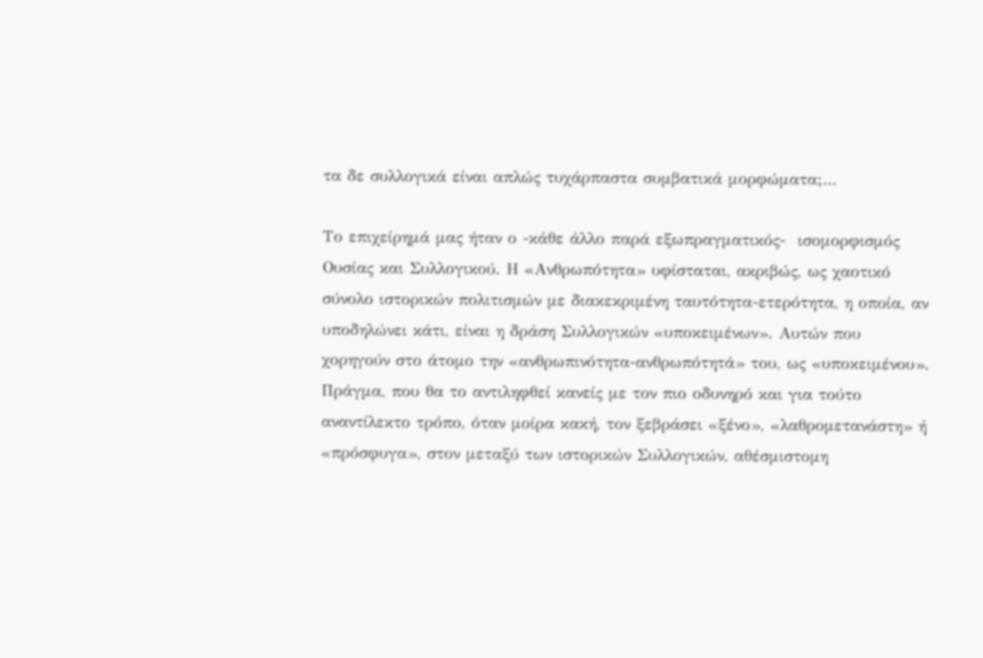τα δε συλλογικά είναι απλώς τυχάρπαστα συμβατικά μορφώματα;…

Το επιχείρημά μας ήταν ο -κάθε άλλο παρά εξωπραγματικός-  ισομορφισμός Ουσίας και Συλλογικού. Η «Ανθρωπότητα» υφίσταται, ακριβώς, ως χαοτικό σύνολο ιστορικών πολιτισμών με διακεκριμένη ταυτότητα-ετερότητα, η οποία, αν υποδηλώνει κάτι, είναι η δράση Συλλογικών «υποκειμένων». Αυτών που χορηγούν στο άτομο την «ανθρωπινότητα-ανθρωπότητά» του, ως «υποκειμένου». Πράγμα, που θα το αντιληφθεί κανείς με τον πιο οδυνηρό και για τούτο αναντίλεκτο τρόπο, όταν μοίρα κακή, τον ξεβράσει «ξένο», «λαθρομετανάστη» ή «πρόσφυγα», στον μεταξύ των ιστορικών Συλλογικών, αθέσμιστομη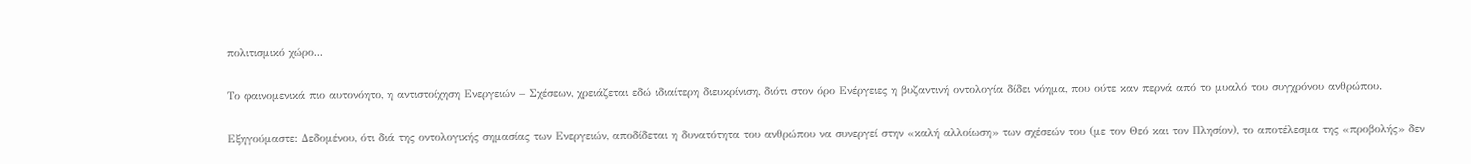πολιτισμικό χώρο...

Το φαινομενικά πιο αυτονόητο, η αντιστοίχηση Ενεργειών – Σχέσεων, χρειάζεται εδώ ιδιαίτερη διευκρίνιση, διότι στον όρο Ενέργειες η βυζαντινή οντολογία δίδει νόημα, που ούτε καν περνά από το μυαλό του συγχρόνου ανθρώπου.

Εξηγούμαστε: Δεδομένου, ότι διά της οντολογικής σημασίας των Ενεργειών, αποδίδεται η δυνατότητα του ανθρώπου να συνεργεί στην «καλή αλλοίωση» των σχέσεών του (με τον Θεό και τον Πλησίον), το αποτέλεσμα της «προβολής» δεν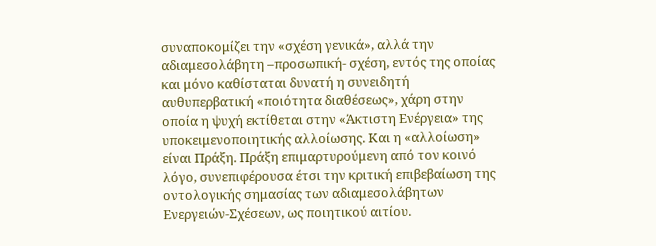συναποκομίζει την «σχέση γενικά», αλλά την αδιαμεσολάβητη –προσωπική- σχέση, εντός της οποίας και μόνο καθίσταται δυνατή η συνειδητή αυθυπερβατική «ποιότητα διαθέσεως», χάρη στην οποία η ψυχή εκτίθεται στην «Άκτιστη Ενέργεια» της υποκειμενοποιητικής αλλοίωσης. Και η «αλλοίωση» είναι Πράξη. Πράξη επιμαρτυρούμενη από τον κοινό λόγο, συνεπιφέρουσα έτσι την κριτική επιβεβαίωση της οντολογικής σημασίας των αδιαμεσολάβητων Ενεργειών-Σχέσεων, ως ποιητικού αιτίου.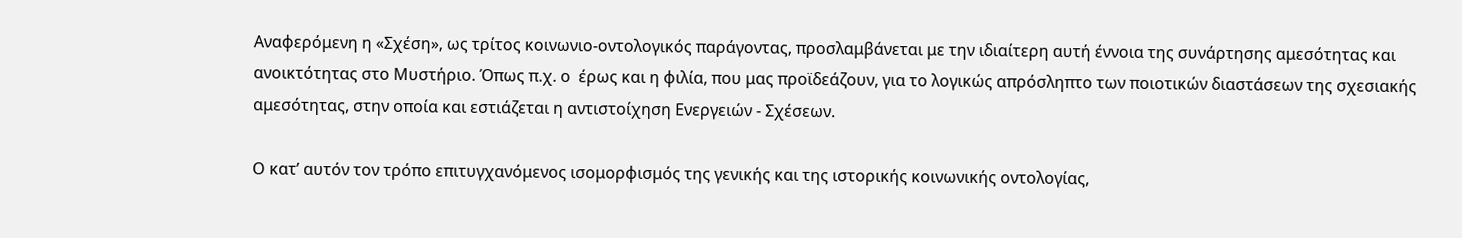Αναφερόμενη η «Σχέση», ως τρίτος κοινωνιο-οντολογικός παράγοντας, προσλαμβάνεται με την ιδιαίτερη αυτή έννοια της συνάρτησης αμεσότητας και ανοικτότητας στο Μυστήριο. Όπως π.χ. ο  έρως και η φιλία, που μας προϊδεάζουν, για το λογικώς απρόσληπτο των ποιοτικών διαστάσεων της σχεσιακής αμεσότητας, στην οποία και εστιάζεται η αντιστοίχηση Ενεργειών - Σχέσεων.

Ο κατ’ αυτόν τον τρόπο επιτυγχανόμενος ισομορφισμός της γενικής και της ιστορικής κοινωνικής οντολογίας,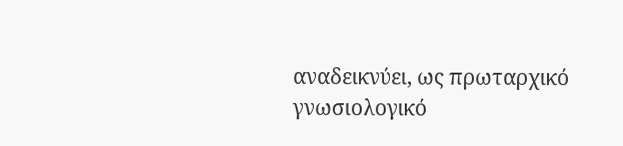αναδεικνύει, ως πρωταρχικό γνωσιολογικό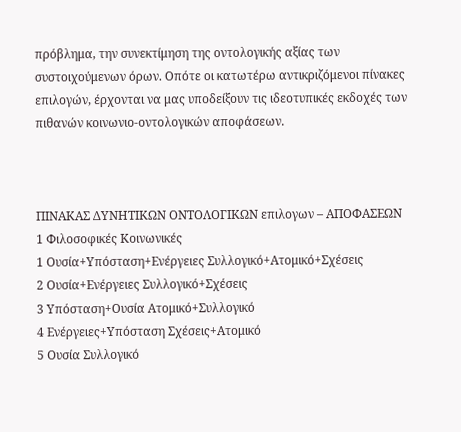πρόβλημα, την συνεκτίμηση της οντολογικής αξίας των συστοιχούμενων όρων. Οπότε οι κατωτέρω αντικριζόμενοι πίνακες επιλογών, έρχονται να μας υποδείξουν τις ιδεοτυπικές εκδοχές των πιθανών κοινωνιο-οντολογικών αποφάσεων.



ΠΙΝΑΚΑΣ ΔΥΝΗΤΙΚΩΝ ΟΝΤΟΛΟΓΙΚΩΝ επιλογων – ΑΠΟΦΑΣΕΩΝ
1 Φιλοσοφικές Κοινωνικές
1 Ουσία+Υπόσταση+Ενέργειες Συλλογικό+Ατομικό+Σχέσεις
2 Ουσία+Ενέργειες Συλλογικό+Σχέσεις
3 Υπόσταση+Ουσία Ατομικό+Συλλογικό
4 Ενέργειες+Υπόσταση Σχέσεις+Ατομικό
5 Ουσία Συλλογικό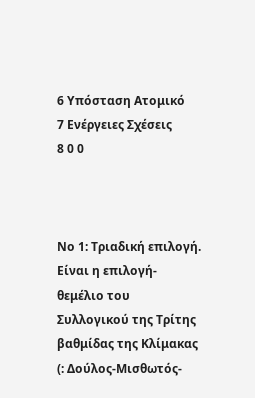6 Υπόσταση Ατομικό
7 Ενέργειες Σχέσεις
8 0 0



Νο 1: Τριαδική επιλογή. Είναι η επιλογή-θεμέλιο του Συλλογικού της Τρίτης βαθμίδας της Κλίμακας (: Δούλος-Μισθωτός-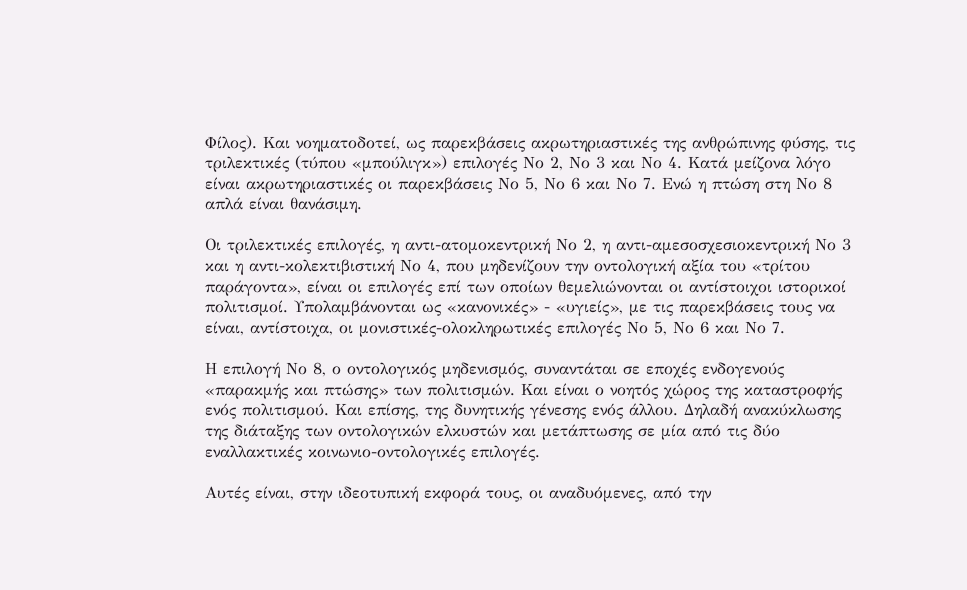Φίλος). Και νοηματοδοτεί, ως παρεκβάσεις ακρωτηριαστικές της ανθρώπινης φύσης, τις τριλεκτικές (τύπου «μπούλιγκ») επιλογές Νο 2, Νο 3 και Νο 4. Κατά μείζονα λόγο είναι ακρωτηριαστικές οι παρεκβάσεις Νο 5, Νο 6 και Νο 7. Ενώ η πτώση στη Νο 8 απλά είναι θανάσιμη.

Οι τριλεκτικές επιλογές, η αντι-ατομοκεντρική Νο 2, η αντι-αμεσοσχεσιοκεντρική Νο 3 και η αντι-κολεκτιβιστική Νο 4, που μηδενίζουν την οντολογική αξία του «τρίτου παράγοντα», είναι οι επιλογές επί των οποίων θεμελιώνονται οι αντίστοιχοι ιστορικοί πολιτισμοί. Υπολαμβάνονται ως «κανονικές» - «υγιείς», με τις παρεκβάσεις τους να είναι, αντίστοιχα, οι μονιστικές-ολοκληρωτικές επιλογές Νο 5, Νο 6 και Νο 7.

Η επιλογή Νο 8, ο οντολογικός μηδενισμός, συναντάται σε εποχές ενδογενούς «παρακμής και πτώσης» των πολιτισμών. Και είναι ο νοητός χώρος της καταστροφής ενός πολιτισμού. Και επίσης, της δυνητικής γένεσης ενός άλλου. Δηλαδή ανακύκλωσης της διάταξης των οντολογικών ελκυστών και μετάπτωσης σε μία από τις δύο εναλλακτικές κοινωνιο-οντολογικές επιλογές.

Αυτές είναι, στην ιδεοτυπική εκφορά τους, οι αναδυόμενες, από την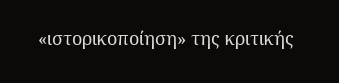«ιστορικοποίηση» της κριτικής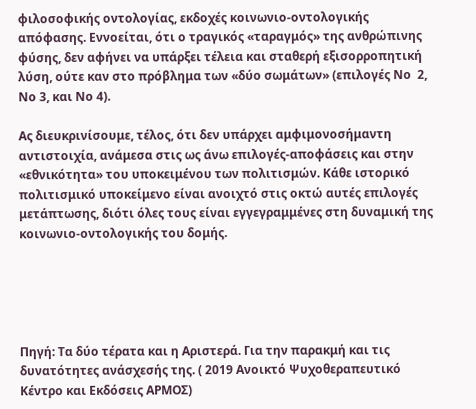φιλοσοφικής οντολογίας, εκδοχές κοινωνιο-οντολογικής απόφασης. Εννοείται, ότι ο τραγικός «ταραγμός» της ανθρώπινης φύσης, δεν αφήνει να υπάρξει τέλεια και σταθερή εξισορροπητική λύση, ούτε καν στο πρόβλημα των «δύο σωμάτων» (επιλογές Νο  2, Νο 3, και Νο 4).

Ας διευκρινίσουμε, τέλος, ότι δεν υπάρχει αμφιμονοσήμαντη αντιστοιχία, ανάμεσα στις ως άνω επιλογές-αποφάσεις και στην «εθνικότητα» του υποκειμένου των πολιτισμών. Κάθε ιστορικό πολιτισμικό υποκείμενο είναι ανοιχτό στις οκτώ αυτές επιλογές μετάπτωσης, διότι όλες τους είναι εγγεγραμμένες στη δυναμική της κοινωνιο-οντολογικής του δομής.





Πηγή: Τα δύο τέρατα και η Αριστερά. Για την παρακμή και τις δυνατότητες ανάσχεσής της. ( 2019 Ανοικτό Ψυχοθεραπευτικό Κέντρο και Εκδόσεις ΑΡΜΟΣ)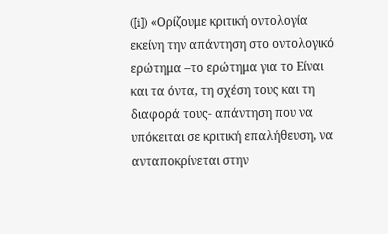([i]) «Ορίζουμε κριτική οντολογία εκείνη την απάντηση στο οντολογικό ερώτημα –το ερώτημα για το Είναι και τα όντα, τη σχέση τους και τη διαφορά τους- απάντηση που να υπόκειται σε κριτική επαλήθευση, να ανταποκρίνεται στην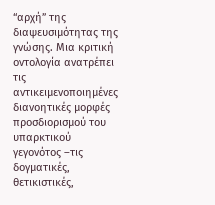“αρχή” της διαψευσιμότητας της γνώσης. Μια κριτική οντολογία ανατρέπει τις αντικειμενοποιημένες διανοητικές μορφές προσδιορισμού του υπαρκτικού γεγονότος –τις δογματικές, θετικιστικές,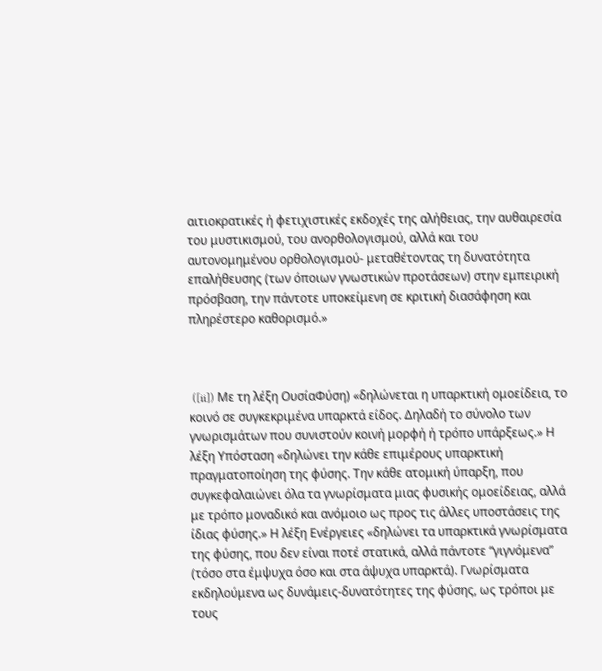αιτιοκρατικές ή φετιχιστικές εκδοχές της αλήθειας, την αυθαιρεσία του μυστικισμού, του ανορθολογισμού, αλλά και του αυτονομημένου ορθολογισμού- μεταθέτοντας τη δυνατότητα επαλήθευσης (των όποιων γνωστικών προτάσεων) στην εμπειρική πρόσβαση, την πάντοτε υποκείμενη σε κριτική διασάφηση και πληρέστερο καθορισμό.»



 ([ii]) Με τη λέξη ΟυσίαΦύση) «δηλώνεται η υπαρκτική ομοείδεια, το κοινό σε συγκεκριμένα υπαρκτά είδος. Δηλαδή το σύνολο των γνωρισμάτων που συνιστούν κοινή μορφή ή τρόπο υπάρξεως.» Η λέξη Υπόσταση «δηλώνει την κάθε επιμέρους υπαρκτική πραγματοποίηση της φύσης. Την κάθε ατομική ύπαρξη, που συγκεφαλαιώνει όλα τα γνωρίσματα μιας φυσικής ομοείδειας, αλλά με τρόπο μοναδικό και ανόμοιο ως προς τις άλλες υποστάσεις της ίδιας φύσης.» Η λέξη Ενέργειες «δηλώνει τα υπαρκτικά γνωρίσματα της φύσης, που δεν είναι ποτέ στατικά, αλλά πάντοτε “γιγνόμενα” (τόσο στα έμψυχα όσο και στα άψυχα υπαρκτά). Γνωρίσματα εκδηλούμενα ως δυνάμεις-δυνατότητες της φύσης, ως τρόποι με τους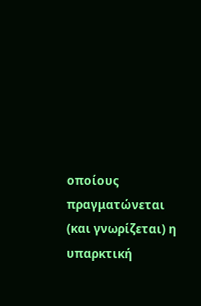οποίους πραγματώνεται (και γνωρίζεται) η υπαρκτική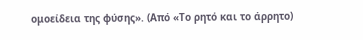ομοείδεια της φύσης». (Από «Το ρητό και το άρρητο)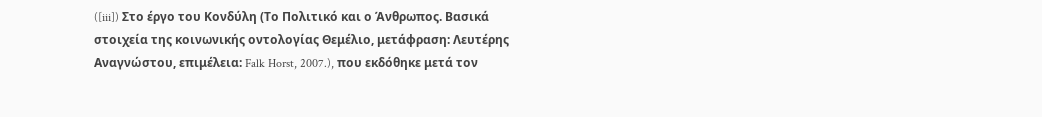([iii]) Στο έργο του Κονδύλη (Το Πολιτικό και ο Άνθρωπος. Βασικά στοιχεία της κοινωνικής οντολογίας Θεμέλιο, μετάφραση: Λευτέρης Αναγνώστου, επιμέλεια: Falk Horst, 2007.), που εκδόθηκε μετά τον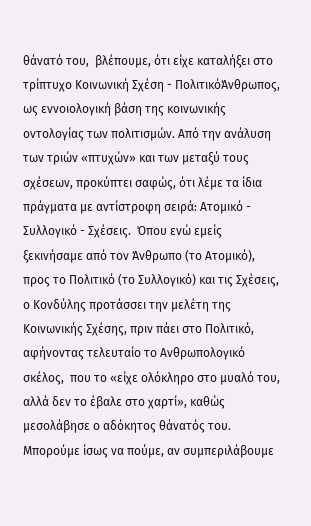θάνατό του,  βλέπουμε, ότι είχε καταλήξει στο τρίπτυχο Κοινωνική Σχέση - ΠολιτικόΆνθρωπος, ως εννοιολογική βάση της κοινωνικής οντολογίας των πολιτισμών. Από την ανάλυση των τριών «πτυχών» και των μεταξύ τους σχέσεων, προκύπτει σαφώς, ότι λέμε τα ίδια πράγματα με αντίστροφη σειρά: Ατομικό - Συλλογικό - Σχέσεις.  Όπου ενώ εμείς ξεκινήσαμε από τον Άνθρωπο (το Ατομικό), προς το Πολιτικό (το Συλλογικό) και τις Σχέσεις, ο Κονδύλης προτάσσει την μελέτη της Κοινωνικής Σχέσης, πριν πάει στο Πολιτικό, αφήνοντας τελευταίο το Ανθρωπολογικό σκέλος,  που το «είχε ολόκληρο στο μυαλό του, αλλά δεν το έβαλε στο χαρτί», καθώς μεσολάβησε ο αδόκητος θάνατός του. Μπορούμε ίσως να πούμε, αν συμπεριλάβουμε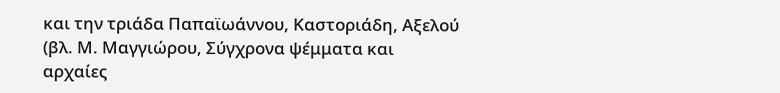και την τριάδα Παπαϊωάννου, Καστοριάδη, Αξελού (βλ. Μ. Μαγγιώρου, Σύγχρονα ψέμματα και αρχαίες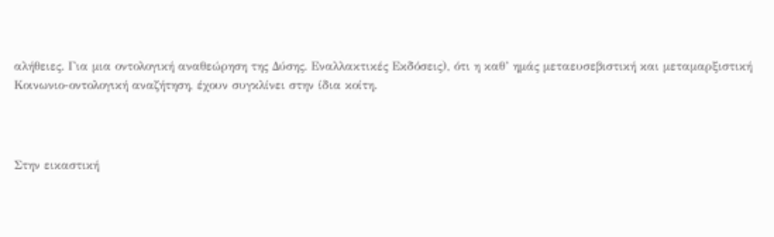αλήθειες. Για μια οντολογική αναθεώρηση της Δύσης. Εναλλακτικές Εκδόσεις), ότι η καθ’ ημάς μεταευσεβιστική και μεταμαρξιστική Κοινωνιο-οντολογική αναζήτηση, έχουν συγκλίνει στην ίδια κοίτη.



Στην εικαστική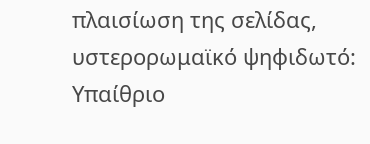πλαισίωση της σελίδας, υστερορωμαϊκό ψηφιδωτό: Υπαίθριο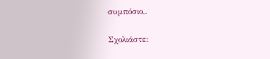συμπόσιο,.

Σχολιάστε: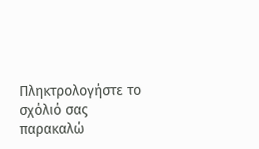Πληκτρολογήστε το σχόλιό σας
παρακαλώ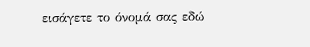εισάγετε το όνομά σας εδώ